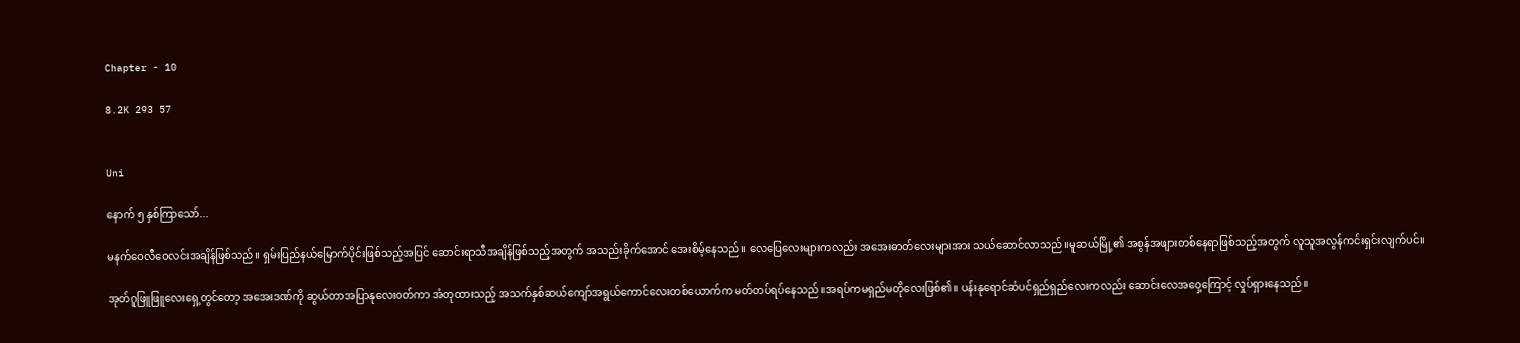Chapter - 10

8.2K 293 57


Uni

နောက် ၅ နှစ်ကြာသော်...

မနက်ဝေလီဝေလင်းအချိန်ဖြစ်သည်။ ရှမ်းပြည်နယ်မြောက်ပိုင်းဖြစ်သည့်အပြင် ဆောင်းရာသီအချိန်ဖြစ်သည့်အတွက် အသည်းခိုက်အောင် အေးစိမ့်နေသည်။ လေပြေလေးများကလည်း အအေးဓာတ်လေးများအား သယ်ဆောင်လာသည်။မူဆယ်မြို့၏ အစွန်အဖျားတစ်နေရာဖြစ်သည့်အတွက် လူသူအလွန်ကင်းရှင်းလျက်ပင်။

အုတ်ဂူဖြူဖြူလေးရှေ့တွင်တော့ အအေးဒဏ်ကို ဆွယ်တာအပြာနုလေးဝတ်ကာ အံတုထားသည့် အသက်နှစ်ဆယ်ကျော်အရွယ်ကောင်လေးတစ်ယောက်က မတ်တပ်ရပ်နေသည်။အရပ်ကမရှည်မတိုလေးဖြစ်၏။ ပန်းနုရောင်ဆံပင်ရှည်ရှည်လေးကလည်း ဆောင်းလေအဝှေ့ကြောင့် လှုပ်ရှားနေသည်။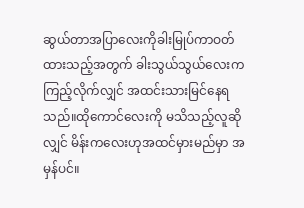ဆွယ်တာအပြာလေးကိုခါးမြုပ်ကာဝတ်ထားသည့်အတွက် ခါးသွယ်သွယ်လေးက ကြည့်လိုက်လျှင် အထင်းသားမြင်နေရသည်။ထိုကောင်လေးကို မသိသည့်လူဆိုလျှင် မိန်းကလေးဟုအထင်မှားမည်မှာ အမှန်ပင်။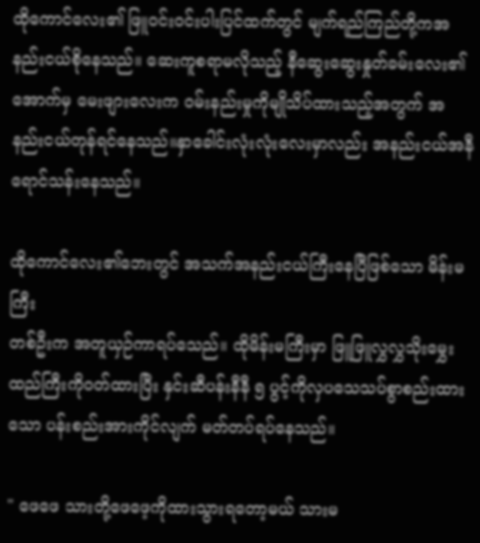ထိုကောင်လေး၏ ဖြူဝင်းဝင်းပါးပြင်ထက်တွင် မျက်ရည်ကြည်တို့ကအနည်းငယ်စိုနေသည်။ ဆေးကူစရာမလိုသည့် နီဆွေးဆွေးနှုတ်ခမ်းလေး၏အောက်မှ မေးဖျားလေးက ဝမ်းနည်းမှုကိုမျိုသိပ်ထားသည့်အတွက် အနည်းငယ်တုန်ရင်နေသည်။နှာခေါင်းလုံးလုံးလေးမှာလည်း အနည်းငယ်အနီရောင်သန်းနေသည်။

ထိုကောင်လေး၏ဘေးတွင် အသက်အနည်းငယ်ကြီးနေပြီဖြစ်သော မိန်းမကြီး
တစ်ဦးက အတူယှဉ်ကာရပ်သေည်။ ထိုမိန်းမကြီးမှာ ဖြူဖြူလွှလွှသိုးမွှေးထည်ကြီးကိုဝတ်ထားပြီး နှင်းဆီပန်းနီနီ ၅ ပွင့်ကိုလှပသေသပ်စွာစည်းထားသော ပန်းစည်းအားကိုင်လျက် မတ်တပ်ရပ်နေသည်။

" ဖေဖေ သားတို့ဖေဖေ့ကိုထားသွားရတော့မယ် သားမ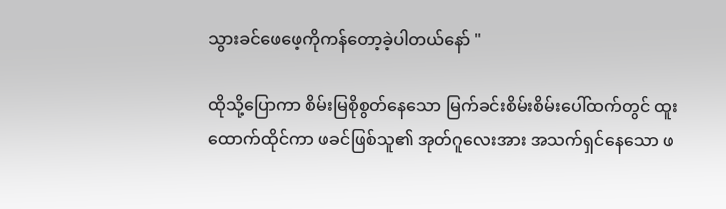သွားခင်ဖေဖေ့ကိုကန်တော့ခဲ့ပါတယ်နော် "

ထိုသို့ပြောကာ စိမ်းမြစိုစွတ်နေသော မြက်ခင်းစိမ်းစိမ်းပေါ်ထက်တွင် ထူးထောက်ထိုင်ကာ ဖခင်ဖြစ်သူ၏ အုတ်ဂူလေးအား အသက်ရှင်နေသော ဖ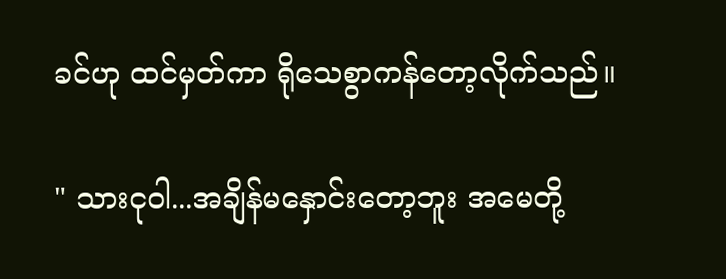ခင်ဟု ထင်မှတ်ကာ ရိုသေစွာကန်တော့လိုက်သည်။

" သားငုဝါ...အချိန်မနှောင်းတော့ဘူး အမေတို့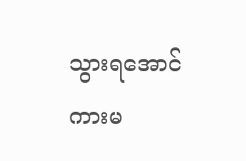သွားရအောင် ကားမ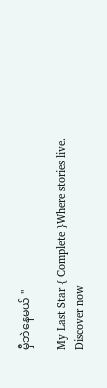မှီဘဲနေမယ် "

My Last Star { Complete }Where stories live. Discover now